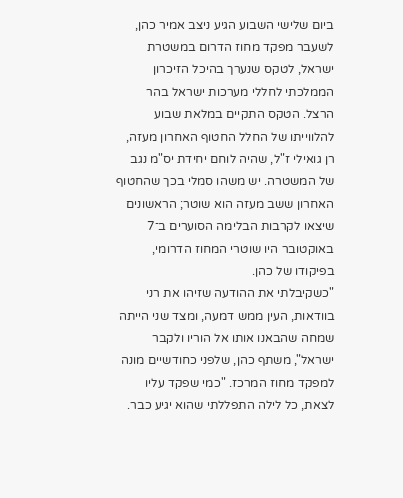ביום שלישי השבוע הגיע ניצב אמיר כהן, לשעבר מפקד מחוז הדרום במשטרת ישראל, לטקס שנערך בהיכל הזיכרון הממלכתי לחללי מערכות ישראל בהר הרצל. הטקס התקיים במלאת שבוע להלווייתו של החלל החטוף האחרון מעזה, רן גואילי ז"ל, שהיה לוחם יחידת יס"מ נגב של המשטרה. יש משהו סמלי בכך שהחטוף האחרון ששב מעזה הוא שוטר; הראשונים שיצאו לקרבות הבלימה הסוערים ב־7 באוקטובר היו שוטרי המחוז הדרומי, בפיקודו של כהן.
"כשקיבלתי את ההודעה שזיהו את רני בוודאות, העין ממש דמעה, ומצד שני הייתה שמחה שהבאנו אותו אל הוריו ולקבר ישראל", משתף כהן, שלפני כחודשיים מונה למפקד מחוז המרכז. "כמי שפקד עליו לצאת, כל לילה התפללתי שהוא יגיע כבר.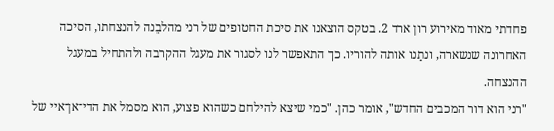פחדתי מאוד מאירוע רון ארד 2. בטקס הוצאנו את סיכת החטופים של רני מהלבֵנה להנצחתו, הסיכה האחרונה שנשארה, ונתַנו אותה להוריו. כך התאפשר לנו לסגור את מעגל ההקרבה ולהתחיל במעגל ההנצחה.
"רני הוא דור המכבים החדש", אומר כהן. "כמי שיצא להילחם כשהוא פצוע, הוא מסמל את הדי־אן־איי של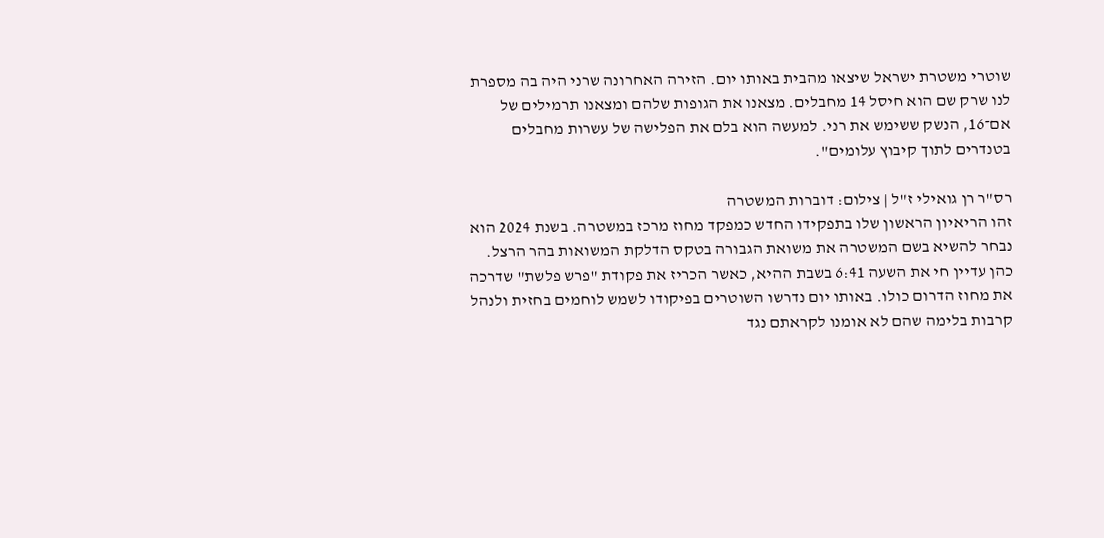שוטרי משטרת ישראל שיצאו מהבית באותו יום. הזירה האחרונה שרני היה בה מספרת לנו שרק שם הוא חיסל 14 מחבלים. מצאנו את הגופות שלהם ומצאנו תרמילים של אם־16, הנשק ששימש את רני. למעשה הוא בלם את הפלישה של עשרות מחבלים בטנדרים לתוך קיבוץ עלומים".

רס"ר רן גואילי ז"ל | צילום: דוברות המשטרה
זהו הריאיון הראשון שלו בתפקידו החדש כמפקד מחוז מרכז במשטרה. בשנת 2024 הוא נבחר להשיא בשם המשטרה את משואת הגבורה בטקס הדלקת המשואות בהר הרצל. כהן עדיין חי את השעה 6:41 בשבת ההיא, כאשר הכריז את פקודת "פרש פלשת" שדרכה את מחוז הדרום כולו. באותו יום נדרשו השוטרים בפיקודו לשמש לוחמים בחזית ולנהל קרבות בלימה שהם לא אומנו לקראתם נגד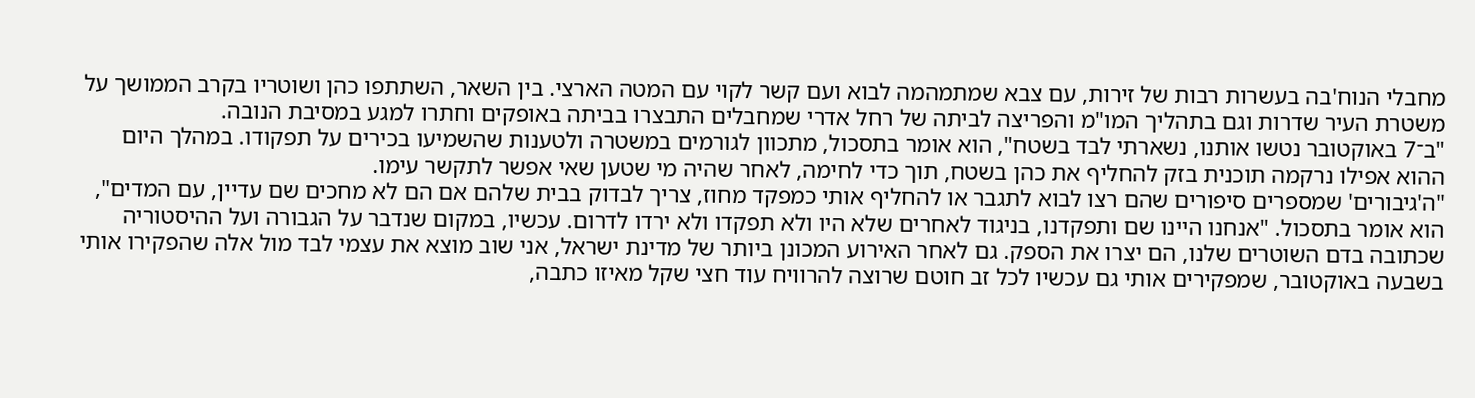מחבלי הנוח'בה בעשרות רבות של זירות, עם צבא שמתמהמה לבוא ועם קשר לקוי עם המטה הארצי. בין השאר, השתתפו כהן ושוטריו בקרב הממושך על משטרת העיר שדרות וגם בתהליך המו"מ והפריצה לביתה של רחל אדרי שמחבלים התבצרו בביתה באופקים וחתרו למגע במסיבת הנובה.
"ב־7 באוקטובר נטשו אותנו, נשארתי לבד בשטח", הוא אומר בתסכול, מתכוון לגורמים במשטרה ולטענות שהשמיעו בכירים על תפקודו. במהלך היום ההוא אפילו נרקמה תוכנית בזק להחליף את כהן בשטח, תוך כדי לחימה, לאחר שהיה מי שטען שאי אפשר לתקשר עימו.
"ה'גיבורים' שמספרים סיפורים שהם רצו לבוא לתגבר או להחליף אותי כמפקד מחוז, צריך לבדוק בבית שלהם אם הם לא מחכים שם עדיין, עם המדים", הוא אומר בתסכול. "אנחנו היינו שם ותפקדנו, בניגוד לאחרים שלא היו ולא תפקדו ולא ירדו לדרום. עכשיו, במקום שנדבר על הגבורה ועל ההיסטוריה שכתובה בדם השוטרים שלנו, הם יצרו את הספק. גם לאחר האירוע המכונן ביותר של מדינת ישראל, אני שוב מוצא את עצמי לבד מול אלה שהפקירו אותי בשבעה באוקטובר, שמפקירים אותי גם עכשיו לכל זב חוטם שרוצה להרוויח עוד חצי שקל מאיזו כתבה,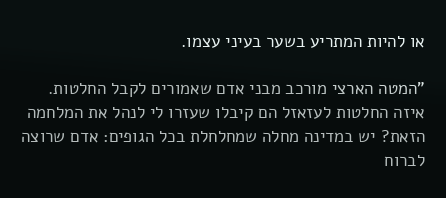או להיות המתריע בשער בעיני עצמו.

"המטה הארצי מורכב מבני אדם שאמורים לקבל החלטות. איזה החלטות לעזאזל הם קיבלו שעזרו לי לנהל את המלחמה הזאת? יש במדינה מחלה שמחלחלת בכל הגופים: אדם שרוצה לברוח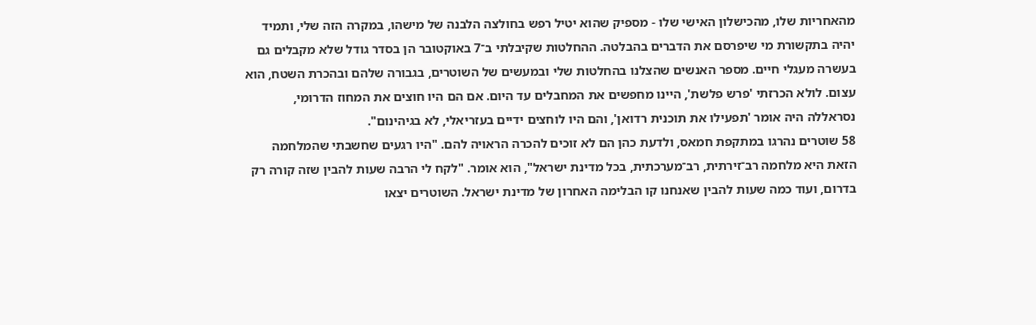מהאחריות שלו, מהכישלון האישי שלו - מספיק שהוא יטיל רפש בחולצה הלבנה של מישהו, במקרה הזה שלי, ותמיד יהיה בתקשורת מי שיפרסם את הדברים בהבלטה. ההחלטות שקיבלתי ב־7 באוקטובר הן בסדר גודל שלא מקבלים גם בעשרה מעגלי חיים. מספר האנשים שהצלנו בהחלטות שלי ובמעשים של השוטרים, בגבורה שלהם ובהכרת השטח, הוא עצום. לולא הכרזתי 'פרש פלשת', היינו מחפשים את המחבלים עד היום. אם הם היו חוצים את המחוז הדרומי, נסראללה היה אומר 'תפעילו את תוכנית רדואן', והם היו לוחצים ידיים בעזריאלי, לא בגיהינום".
58 שוטרים נהרגו במתקפת חמאס, ולדעת כהן הם לא זוכים להכרה הראויה להם. "היו רגעים שחשבתי שהמלחמה הזאת היא מלחמה רב־זירתית, רב־מערכתית, בכל מדינת ישראל", הוא אומר. "לקח לי הרבה שעות להבין שזה קורה רק בדרום, ועוד כמה שעות להבין שאנחנו קו הבלימה האחרון של מדינת ישראל. השוטרים יצאו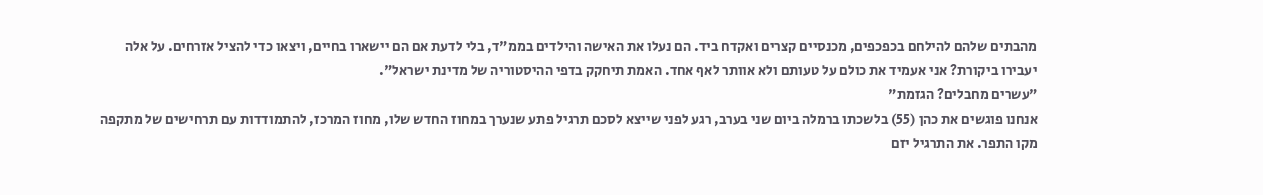מהבתים שלהם להילחם בכפכפים, מכנסיים קצרים ואקדח ביד. הם נעלו את האישה והילדים בממ"ד, בלי לדעת אם הם יישארו בחיים, ויצאו כדי להציל אזרחים. על אלה יעבירו ביקורת? אני אעמיד את כולם על טעותם ולא אוותר לאף אחד. האמת תיחקק בדפי ההיסטוריה של מדינת ישראל".
"עשרים מחבלים? הגזמת"
אנחנו פוגשים את כהן (55) בלשכתו ברמלה ביום שני בערב, רגע לפני שייצא לסכם תרגיל פתע שנערך במחוז החדש שלו, מחוז המרכז, להתמודדות עם תרחישים של מתקפה מקו התפר. את התרגיל יזם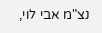נצ"מ אבי לוי,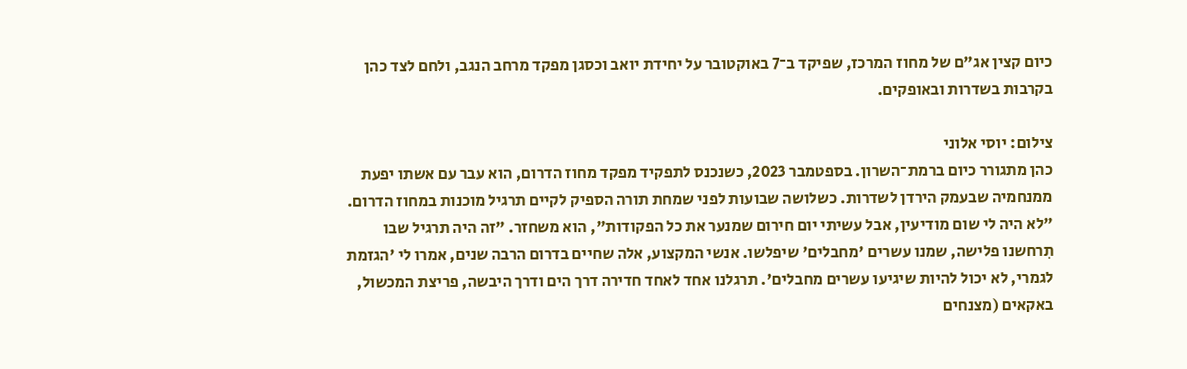כיום קצין אג"ם של מחוז המרכז, שפיקד ב־7 באוקטובר על יחידת יואב וכסגן מפקד מרחב הנגב, ולחם לצד כהן בקרבות בשדרות ובאופקים.

צילום: יוסי אלוני
כהן מתגורר כיום ברמת־השרון. בספטמבר 2023, כשנכנס לתפקיד מפקד מחוז הדרום, הוא עבר עם אשתו יפעת ממנחמיה שבעמק הירדן לשדרות. כשלושה שבועות לפני שמחת תורה הספיק לקיים תרגיל מוכנות במחוז הדרום. "לא היה לי שום מודיעין, אבל עשיתי יום חירום שמנער את כל הפקודות", הוא משחזר. "זה היה תרגיל שבו תִרחשנו פלישה, שמנו עשרים 'מחבלים' שיפלשו. אנשי המקצוע, אלה שחיים בדרום הרבה שנים, אמרו לי 'הגזמת לגמרי, לא יכול להיות שיגיעו עשרים מחבלים'. תרגלנו אחד לאחד חדירה דרך הים ודרך היבשה, פריצת המכשול, באקאים (מצנחים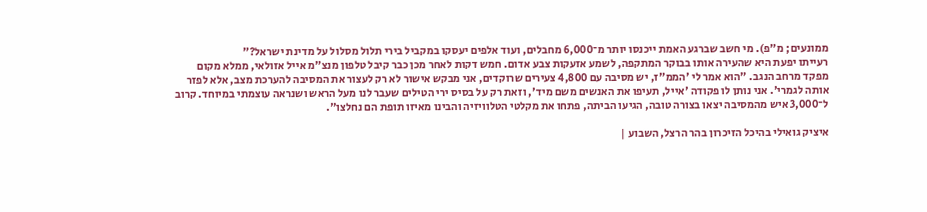ממונעים; מ"פ). מי חשב שברגע האמת ייכנסו יותר מ־6,000 מחבלים, ועוד אלפים יעסקו במקביל בירי תלול מסלול על מדינת ישראל?"
רעייתו יפעת היא שהעירה אותו בבוקר המתקפה, לשמע אזעקות צבע אדום. חמש דקות לאחר מכן כבר קיבל טלפון מנצ"מ אייל אזולאי, ממלא מקום מפקד מרחב הנגב. "הוא אמר לי 'הממ"ז, יש מסיבה עם 4,800 צעירים שרוקדים, אני מבקש אישור לא רק לעצור את המסיבה להערכת מצב, אלא לפזר אותה לגמרי'. אני נותן לו פקודה 'אייל, תעיפו את האנשים משם מיד', וזאת רק על בסיס ירי הטילים שעבר לנו מעל הראש ושנראה עוצמתי במיוחד. קרוב ל־3,000 איש מהמסיבה יצאו בצורה טובה, הגיעו הביתה, פתחו את מקלטי הטלוויזיה והבינו מאיזו תופת הם נחלצו".

איציק גואילי בהיכל הזיכרון בהר הרצל, השבוע |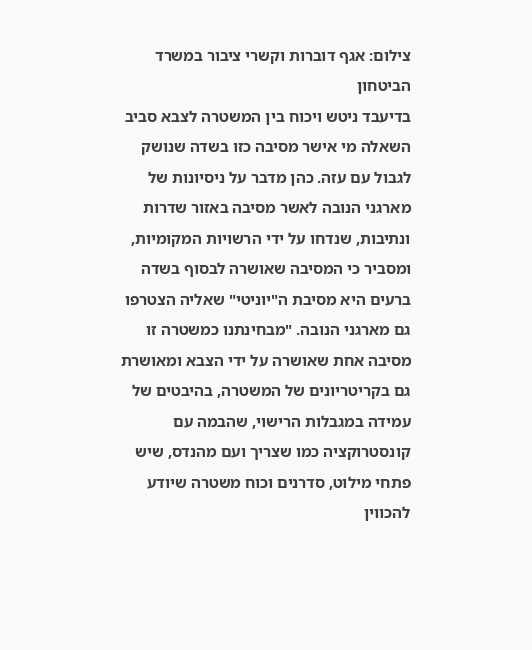צילום: אגף דוברות וקשרי ציבור במשרד הביטחון
בדיעבד ניטש ויכוח בין המשטרה לצבא סביב השאלה מי אישר מסיבה כזו בשדה שנושק לגבול עם עזה. כהן מדבר על ניסיונות של מארגני הנובה לאשר מסיבה באזור שדרות ונתיבות, שנדחו על ידי הרשויות המקומיות, ומסביר כי המסיבה שאושרה לבסוף בשדה ברעים היא מסיבת ה"יוניטי" שאליה הצטרפו גם מארגני הנובה. "מבחינתנו כמשטרה זו מסיבה אחת שאושרה על ידי הצבא ומאושרת גם בקריטריונים של המשטרה, בהיבטים של עמידה במגבלות הרישוי, שהבמה עם קונסטרוקציה כמו שצריך ועם מהנדס, שיש פתחי מילוט, סדרנים וכוח משטרה שיודע להכווין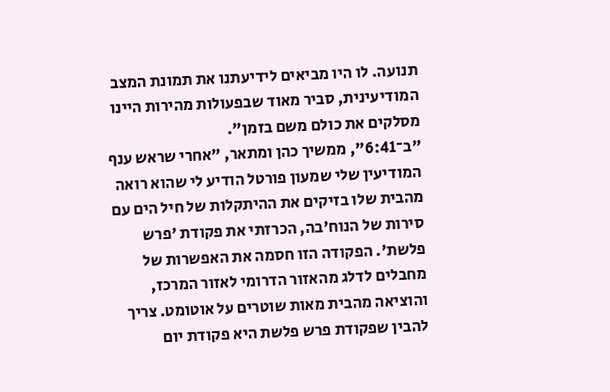תנועה. לו היו מביאים לידיעתנו את תמונת המצב המודיעינית, סביר מאוד שבפעולות מהירות היינו מסלקים את כולם משם בזמן".
"ב־6:41", ממשיך כהן ומתאר, "אחרי שראש ענף המודיעין שלי שמעון פורטל הודיע לי שהוא רואה מהבית שלו בזיקים את ההיתקלות של חיל הים עם סירות של הנוח'בה, הכרזתי את פקודת 'פרש פלשת'. הפקודה הזו חסמה את האפשרות של מחבלים לדלג מהאזור הדרומי לאזור המרכז, והוציאה מהבית מאות שוטרים על אוטומט. צריך להבין שפקודת פרש פלשת היא פקודת יום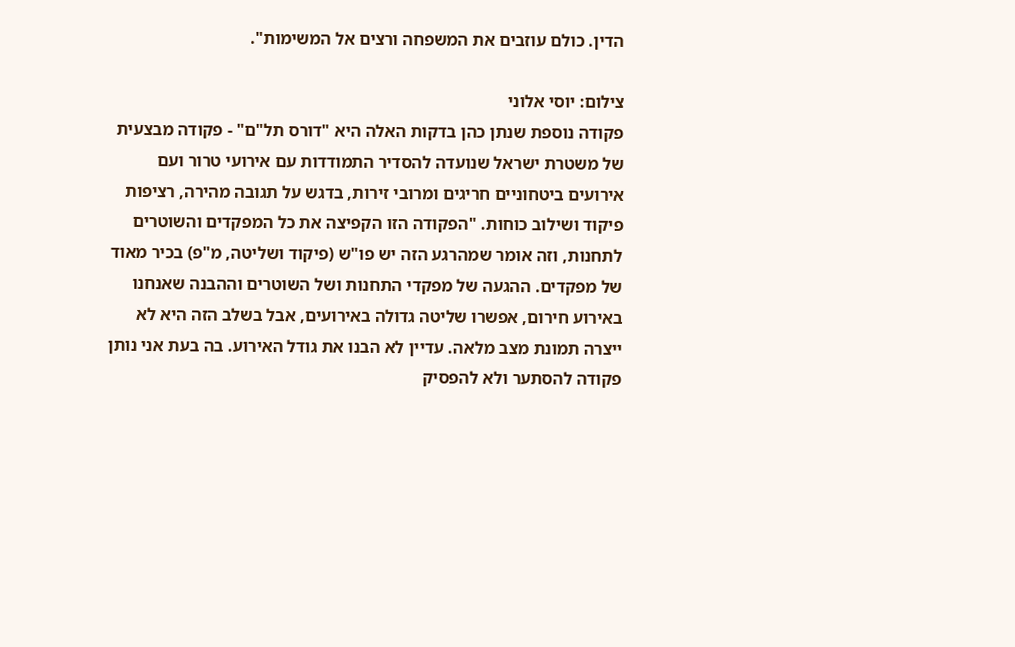הדין. כולם עוזבים את המשפחה ורצים אל המשימות".

צילום: יוסי אלוני
פקודה נוספת שנתן כהן בדקות האלה היא "דורס תל"ם" - פקודה מבצעית של משטרת ישראל שנועדה להסדיר התמודדות עם אירועי טרור ועם אירועים ביטחוניים חריגים ומרובי זירות, בדגש על תגובה מהירה, רציפות פיקוד ושילוב כוחות. "הפקודה הזו הקפיצה את כל המפקדים והשוטרים לתחנות, וזה אומר שמהרגע הזה יש פו"ש (פיקוד ושליטה, מ"פ) בכיר מאוד של מפקדים. ההגעה של מפקדי התחנות ושל השוטרים וההבנה שאנחנו באירוע חירום, אפשרו שליטה גדולה באירועים, אבל בשלב הזה היא לא ייצרה תמונת מצב מלאה. עדיין לא הבנו את גודל האירוע. בה בעת אני נותן פקודה להסתער ולא להפסיק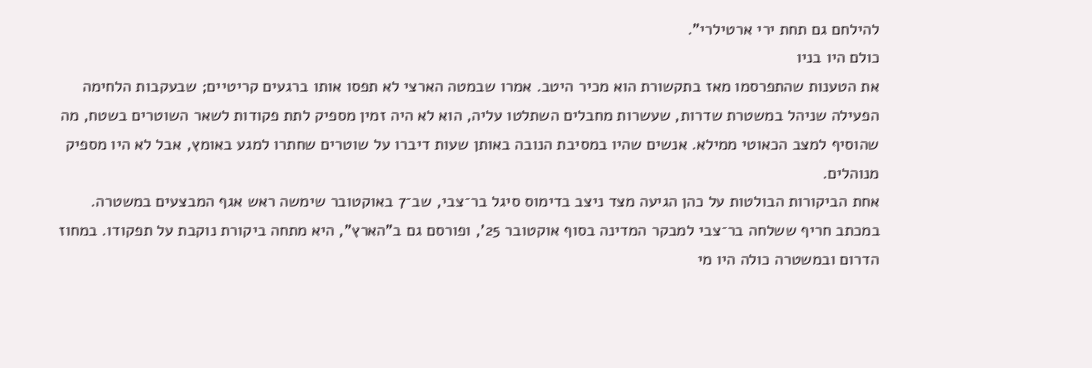להילחם גם תחת ירי ארטילרי".
כולם היו בניו
את הטענות שהתפרסמו מאז בתקשורת הוא מכיר היטב. אמרו שבמטה הארצי לא תפסו אותו ברגעים קריטיים; שבעקבות הלחימה הפעילה שניהל במשטרת שדרות, שעשרות מחבלים השתלטו עליה, הוא לא היה זמין מספיק לתת פקודות לשאר השוטרים בשטח, מה שהוסיף למצב הכאוטי ממילא. אנשים שהיו במסיבת הנובה באותן שעות דיברו על שוטרים שחתרו למגע באומץ, אבל לא היו מספיק מנוהלים.
אחת הביקורות הבולטות על כהן הגיעה מצד ניצב בדימוס סיגל בר־צבי, שב־7 באוקטובר שימשה ראש אגף המבצעים במשטרה. במכתב חריף ששלחה בר־צבי למבקר המדינה בסוף אוקטובר 25', ופורסם גם ב"הארץ", היא מתחה ביקורת נוקבת על תפקודו. במחוז הדרום ובמשטרה כולה היו מי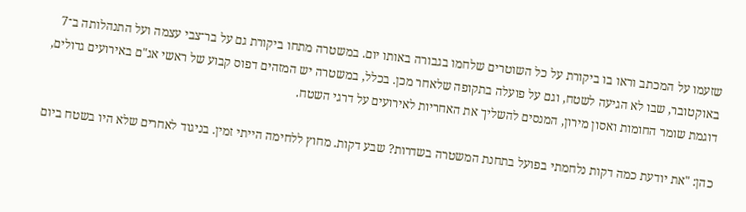שזעמו על המכתב וראו בו ביקורת על כל השוטרים שלחמו בגבורה באותו יום. במשטרה מתחו ביקורת גם על בר־צבי עצמה ועל התנהלותה ב־7 באוקטובר, שבו לא הגיעה לשטח, וגם על פועלה בתקופה שלאחר מכן. בכלל, במשטרה יש המזהים דפוס קבוע של ראשי אג"ם באירועים גדולים, דוגמת שומר החומות ואסון מירון, המנסים להשליך את האחריות לאירועים על דרגי השטח.

כהן: "את יודעת כמה דקות נלחמתי בפועל בתחנת המשטרה בשדרות? שבע דקות. מחוץ ללחימה הייתי זמין. בניגוד לאחרים שלא היו בשטח ביום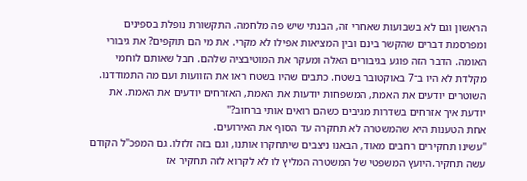הראשון וגם לא בשבועות שאחרי זה, הבנתי שיש פה מלחמה. התקשורת נופלת בספינים ומפרסמת דברים שהקשר בינם ובין המציאות אפילו לא מקרי. את מי הם תוקפים? את גיבורי האומה. הדבר הזה פוגע בגיבורים האלה ומעקר את המוטיבציה שלהם. חבל שאותם לוחמי מקלדת לא היו ב־7 באוקטובר בשטח. כתבים שהיו בשטח ראו את הזוועות ועם מה התמודדנו. השוטרים יודעים את האמת, המשפחות יודעות את האמת, האזרחים יודעים את האמת. את יודעת איך אזרחים בשדרות מגיבים כשהם רואים אותי ברחוב?"
אחת הטענות היא שהמשטרה לא תחקרה עד הסוף את האירועים.
"עשינו תחקירים רחבים מאוד, הבאנו ניצבים שיתחקרו אותנו, וגם בזה זלזלו. גם המפכ"ל הקודם עשה תחקיר.היועץ המשפטי של המשטרה המליץ לו לא לקרוא לזה תחקיר אז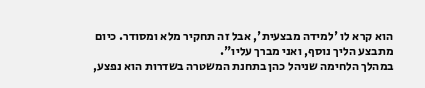הוא קרא לו 'למידה מבצעית', אבל זה תחקיר מלא ומסודר. כיום מתבצע הליך נוסף, ואני מברך עליו".
במהלך הלחימה שניהל כהן בתחנת המשטרה בשדרות הוא נפצע,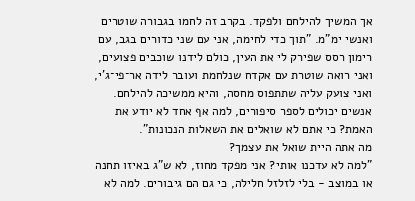אך המשיך להילחם ולפקד. בקרב זה לחמו בגבורה שוטרים ואנשי ימ"מ. "תוך כדי לחימה, אני עם שני כדורים בגב, עם רימון רסס שפירק לי את העין, כולם לידנו שוכבים פצועים, ואני רואה שוטרת עם אקדח שנלחמת ועובר לידה אר־פי־ג'י, ואני צועק עליה שתתפוס מחסה, והיא ממשיכה להילחם. אנשים יכולים לספר סיפורים, למה אף אחד לא יודע את האמת? כי אתם לא שואלים את השאלות הנכונות".
מה אתה היית שואל את עצמך?
"למה לא עדכנו אותי? אני מפקד מחוז, לא ש"ג באיזו תחנה או במוצב - בלי לזלזל חלילה, כי גם הם גיבורים. למה לא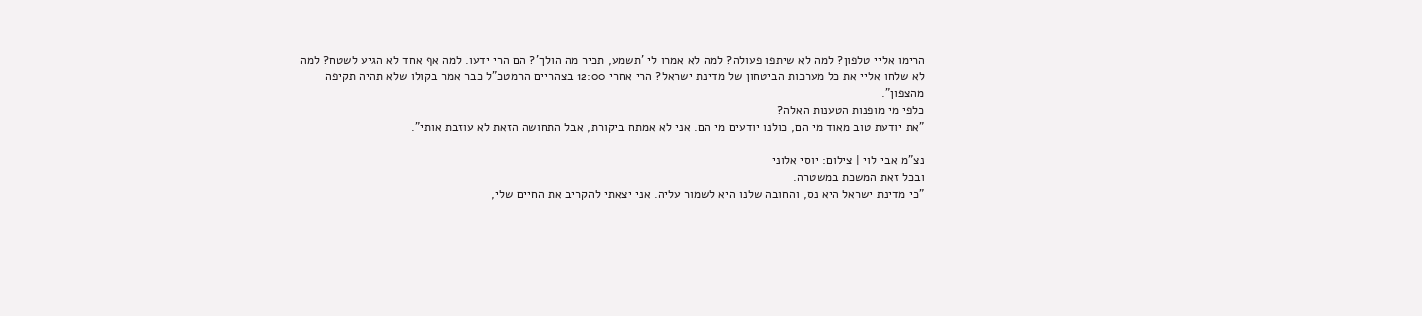הרימו אליי טלפון? למה לא שיתפו פעולה? למה לא אמרו לי 'תשמע, תכיר מה הולך'? הם הרי ידעו. למה אף אחד לא הגיע לשטח? למה לא שלחו אליי את כל מערכות הביטחון של מדינת ישראל? הרי אחרי 12:00 בצהריים הרמטכ"ל כבר אמר בקולו שלא תהיה תקיפה מהצפון".
כלפי מי מופנות הטענות האלה?
"את יודעת טוב מאוד מי הם, כולנו יודעים מי הם. אני לא אמתח ביקורת, אבל התחושה הזאת לא עוזבת אותי".

נצ"מ אבי לוי | צילום: יוסי אלוני
ובכל זאת המשכת במשטרה.
"כי מדינת ישראל היא נס, והחובה שלנו היא לשמור עליה. אני יצאתי להקריב את החיים שלי,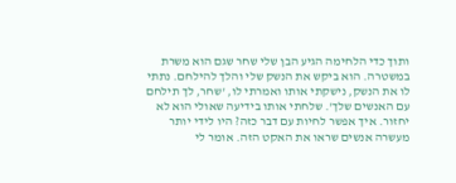ותוך כדי הלחימה הגיע הבן שלי שחר שגם הוא משרת במשטרה. הוא ביקש את הנשק שלי והלך להילחם. נתתי לו את הנשק, נישקתי אותו ואמרתי לו, 'שחר, לך תילחם עם האנשים שלך'. שלחתי אותו בידיעה שאולי הוא לא יחזור. איך אפשר לחיות עם דבר כזה? היו לידי יותר מעשרה אנשים שראו את האקט הזה. אומר לי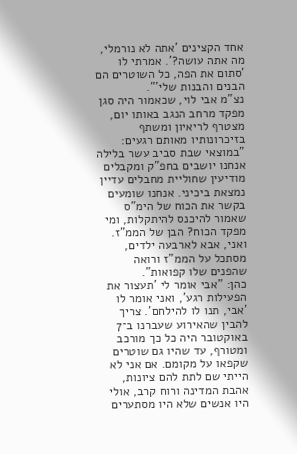אחד הקצינים 'אתה לא נורמלי, מה אתה עושה?'. אמרתי לו 'סתום את הפה, כל השוטרים הם הבנים והבנות שלי'".
נצ"מ אבי לוי, שכאמור היה סגן מפקד מרחב הנגב באותו יום, מצטרף לריאיון ומשתף בזיכרונותיו מאותם רגעים: "במוצאי שבת סביב עשר בלילה אנחנו יושבים בחפ"ק ומקבלים מודיעין שחוליית מחבלים עדיין נמצאת ביכיני. אנחנו שומעים בקשר את הכוח של הימ"ס שאמור להיכנס להיתקלות, ומי מפקד הכוח? הבן של הממ"ז. ואני, אבא לארבעה ילדים, מסתכל על הממ"ז ורואה שהפנים שלו קפואות".
כהן: "אבי אומר לי 'תעצור את הפעילות רגע', ואני אומר לו 'אבי, תנו לו להילחם'. צריך להבין שהאירוע שעברנו ב־7 באוקטובר היה כל כך מורכב ומטורף, עד שהיו גם שוטרים שקפאו על מקומם. אם אני לא הייתי שם לתת להם ציונות, אהבת המדינה ורוח קרב, אולי היו אנשים שלא היו מסתערים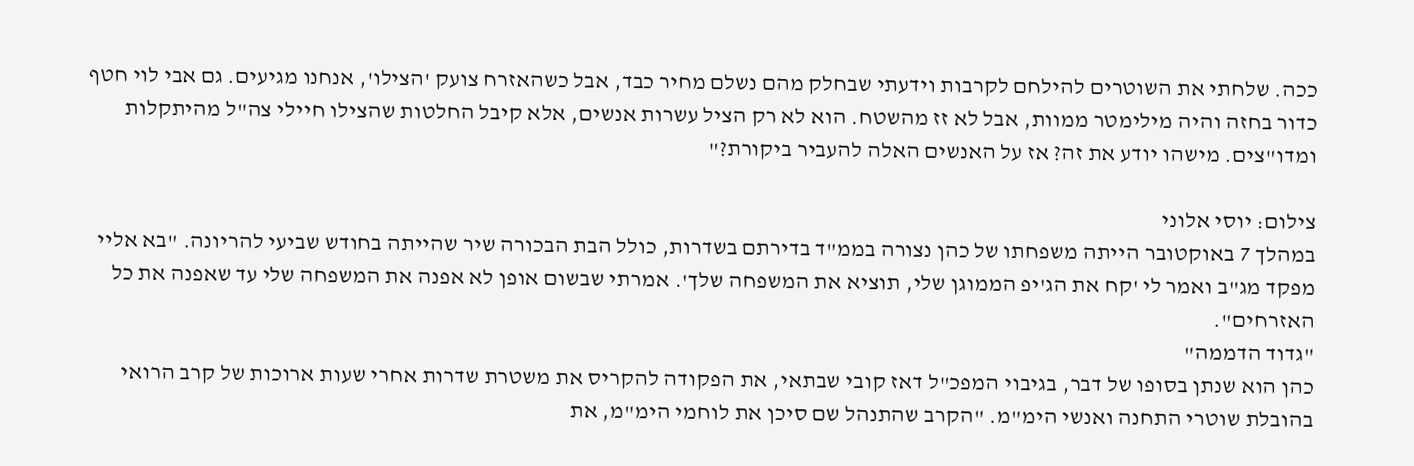ככה. שלחתי את השוטרים להילחם לקרבות וידעתי שבחלק מהם נשלם מחיר כבד, אבל כשהאזרח צועק 'הצילו', אנחנו מגיעים. גם אבי לוי חטף כדור בחזה והיה מילימטר ממוות, אבל לא זז מהשטח. הוא לא רק הציל עשרות אנשים, אלא קיבל החלטות שהצילו חיילי צה"ל מהיתקלות ומדו"צים. מישהו יודע את זה? אז על האנשים האלה להעביר ביקורת?"

צילום: יוסי אלוני
במהלך 7 באוקטובר הייתה משפחתו של כהן נצורה בממ"ד בדירתם בשדרות, כולל הבת הבכורה שיר שהייתה בחודש שביעי להריונה. "בא אליי מפקד מג"ב ואמר לי 'קח את הג'יפ הממוגן שלי, תוציא את המשפחה שלך'. אמרתי שבשום אופן לא אפנה את המשפחה שלי עד שאפנה את כל האזרחים".
"גדוד הדממה"
כהן הוא שנתן בסופו של דבר, בגיבוי המפכ"ל דאז קובי שבתאי, את הפקודה להקריס את משטרת שדרות אחרי שעות ארוכות של קרב הרואי בהובלת שוטרי התחנה ואנשי הימ"מ. "הקרב שהתנהל שם סיכן את לוחמי הימ"מ, את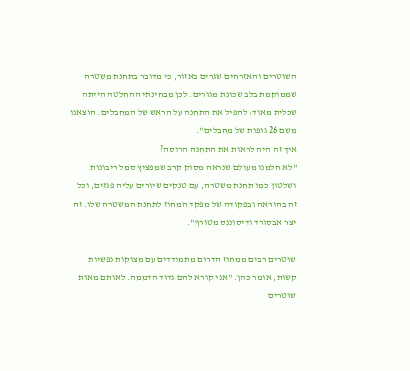השוטרים והאזרחים שגרים באזור, כי מדובר בתחנת משטרה שממוקמת בלב שכונת מגורים. לכן מבחינתי ההחלטה הייתה שכלית מאוד: להפיל את התחנה על הראש של המחבלים. הוצאנו משם 26 גופות של מחבלים".
איך זה היה לראות את התחנה הרוסה?
"לא חלמנו מעולם שנראה מסוק קרב שמפציץ סמל ריבונות ושלטון כמו תחנת משטרה, עם טנקים שיורים עליה פגזים, וכל זה בהוראה ובפקודה של מפקד המחוז לתחנת המשטרה שלו. זה יצר אבסורד ודיסוננס מטורף".

שוטרים רבים ממחוז הדרום מתמודדים עם מצוקות נפשיות קשות, אומר כהן. "אני קורא להם גדוד הדממה. לאותם מאות שוטרים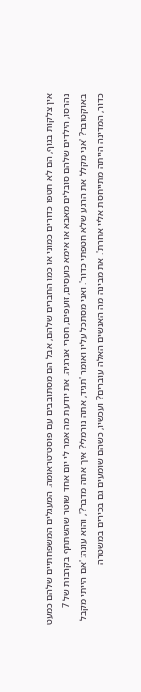אין צלקות בגוף, הם לא חטפו כדורים כמוני או כמו החברים שלהם, אבל הם מסתובבים עם פוסט־טראומה. המעגלים המשפחתיים שלהם כמעט נהרסו, הילדים שלהם סובלים מאבא או אימא כועסים, זועפים, חסרי אנרגיה. את יודעת מה אמר לי יום אחד שוטר שהשתתף בקרבות של 7 באוקטובר? 'אני מקלל את הרגע שלא חטפתי כדור'. ואני מסתכל עליו ואומר 'תגיד, אתה נורמלי? איך אתה מדבר?', והוא עונה: 'אם הייתי מקבל כדור, המדינה הייתה מתייחסת אליי אחרת'. את מבינה מה האנשים האלה עוברים? ועכשיו, כשהם שומעים גם בכירים במשטרה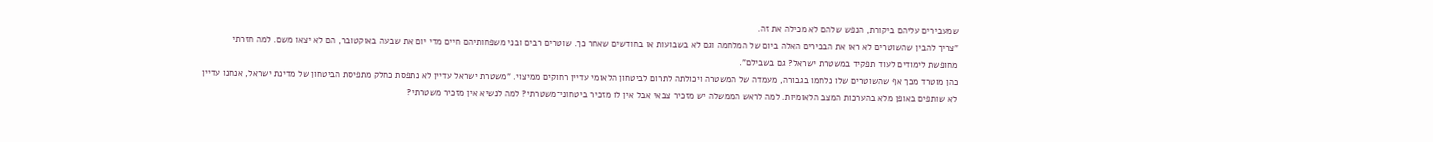שמעבירים עליהם ביקורת, הנפש שלהם לא מכילה את זה.
"צריך להבין שהשוטרים לא ראו את הבכירים האלה ביום של המלחמה וגם לא בשבועות או בחודשים שאחר כך. שוטרים רבים ובני משפחותיהם חיים מדי יום את שבעה באוקטובר, הם לא יצאו משם. למה חזרתי מחופשת לימודים לעוד תפקיד במשטרת ישראל? גם בשבילם".
כהן מוטרד מכך אף שהשוטרים שלו נלחמו בגבורה, מעמדה של המשטרה ויכולתה לתרום לביטחון הלאומי עדיין רחוקים ממיצוי. "משטרת ישראל עדיין לא נתפסת כחלק מתפיסת הביטחון של מדינת ישראל, אנחנו עדיין לא שותפים באופן מלא בהערכות המצב הלאומיות. למה לראש הממשלה יש מזכיר צבאי אבל אין לו מזכיר ביטחוני־משטרתי? למה לנשיא אין מזכיר משטרתי?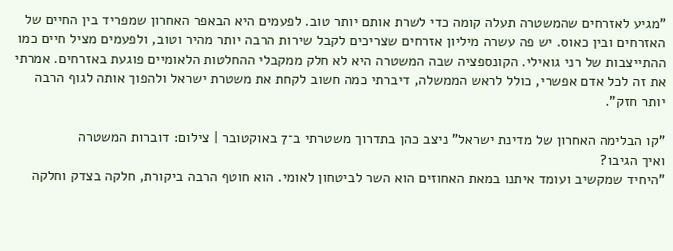"מגיע לאזרחים שהמשטרה תעלה קומה כדי לשרת אותם יותר טוב. לפעמים היא הבאפר האחרון שמפריד בין החיים של האזרחים ובין כאוס. יש פה עשרה מיליון אזרחים שצריכים לקבל שירות הרבה יותר מהיר וטוב, ולפעמים מציל חיים כמו ההתייצבות של רני גואילי. הקונספציה שבה המשטרה היא לא חלק ממקבלי ההחלטות הלאומיים פוגעת באזרחים. אמרתי את זה לכל אדם אפשרי, כולל לראש הממשלה, דיברתי כמה חשוב לקחת את משטרת ישראל ולהפוך אותה לגוף הרבה יותר חזק".

"קו הבלימה האחרון של מדינת ישראל" ניצב כהן בתדרוך משטרתי ב־7 באוקטובר | צילום: דוברות המשטרה
ואיך הגיבו?
"היחיד שמקשיב ועומד איתנו במאת האחוזים הוא השר לביטחון לאומי. הוא חוטף הרבה ביקורת, חלקה בצדק וחלקה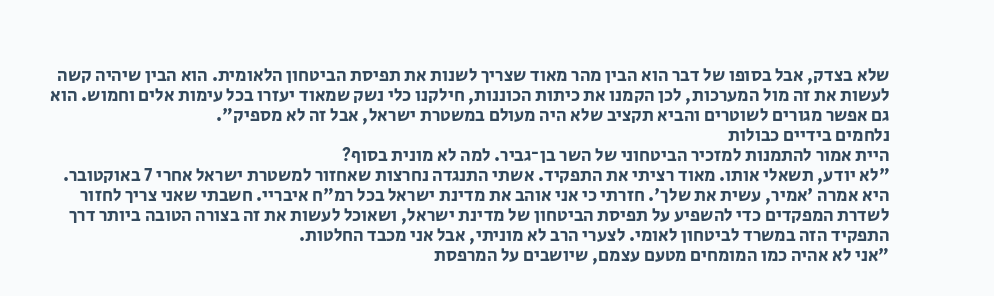שלא בצדק, אבל בסופו של דבר הוא הבין מהר מאוד שצריך לשנות את תפיסת הביטחון הלאומית. הוא הבין שיהיה קשה לעשות את זה מול המערכות, לכן הקמנו את כיתות הכוננות, חילקנו כלי נשק שמאוד יעזרו בכל עימות אלים וחמוש. הוא גם אפשר מגורים לשוטרים והביא תקציב שלא היה מעולם במשטרת ישראל, אבל זה לא מספיק".
נלחמים בידיים כבולות
היית אמור להתמנות למזכיר הביטחוני של השר בן־גביר. למה לא מונית בסוף?
"לא יודע, תשאלי אותו. מאוד רציתי את התפקיד. אשתי התנגדה נחרצות שאחזור למשטרת ישראל אחרי 7 באוקטובר. היא אמרה 'אמיר, עשית את שלך'. חזרתי כי אני אוהב את מדינת ישראל בכל רמ"ח איבריי. חשבתי שאני צריך לחזור לשדרת המפקדים כדי להשפיע על תפיסת הביטחון של מדינת ישראל, ושאוכל לעשות את זה בצורה הטובה ביותר דרך התפקיד הזה במשרד לביטחון לאומי. לצערי הרב לא מוניתי, אבל אני מכבד החלטות.
"אני לא אהיה כמו המומחים מטעם עצמם, שיושבים על המרפסת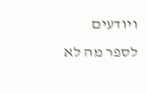ויודעים לספר מה לא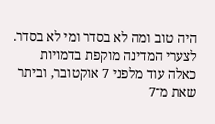היה טוב ומה לא בסדר ומי לא בסדר. לצערי המדינה מוקפת בדמויות כאלה עוד מלפני 7 אוקטובר, וביתר שאת מ־7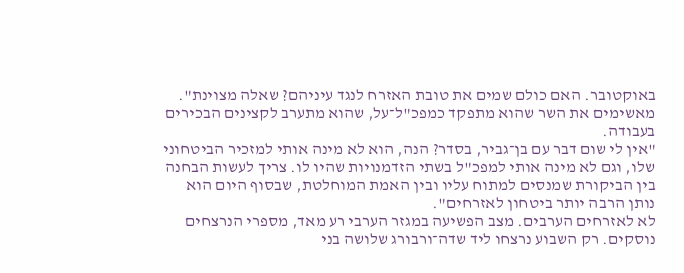באוקטובר. האם כולם שמים את טובת האזרח לנגד עיניהם? שאלה מצוינת".
מאשימים את השר שהוא מתפקד כמפכ"ל־על, שהוא מתערב לקצינים הבכירים בעבודה.
"אין לי שום דבר עם בן־גביר, בסדר? הנה, הוא לא מינה אותי למזכיר הביטחוני שלו, וגם לא מינה אותי למפכ"ל בשתי הזדמנויות שהיו לו. צריך לעשות הבחנה בין הביקורת שמנסים למתוח עליו ובין האמת המוחלטת, שבסוף היום הוא נותן הרבה יותר ביטחון לאזרחים".
לא לאזרחים הערבים. מצב הפשיעה במגזר הערבי רע מאד, מספרי הנרצחים נוסקים. רק השבוע נרצחו ליד שדה־ורבורג שלושה בני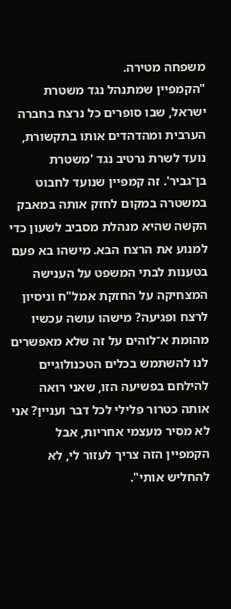משפחה מטירה.
"הקמפיין שמתנהל נגד משטרת ישראל, שבו סופרים כל נרצח בחברה הערבית ומהדהדים אותו בתקשורת, נועד לשרת נרטיב נגד 'משטרת בן־גביר'. זה קמפיין שנועד לחבוט במשטרה במקום לחזק אותה במאבק הקשה שהיא מנהלת מסביב לשעון כדי למנוע את הרצח הבא. מישהו בא פעם בטענות לבתי המשפט על הענישה המצחיקה על החזקת אמל"ח וניסיון לרצח ופגיעה? מישהו עושה עכשיו מהומת א־לוהים על זה שלא מאפשרים לנו להשתמש בכלים הטכנולוגיים להילחם בפשיעה הזו, שאני רואה אותה כטרור פלילי לכל דבר ועניין? אני לא מסיר מעצמי אחריות, אבל הקמפיין הזה צריך לעזור לי, לא להחליש אותי".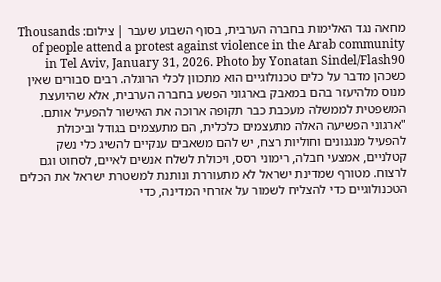מחאה נגד האלימות בחברה הערבית, בסוף השבוע שעבר | צילום: Thousands of people attend a protest against violence in the Arab community in Tel Aviv, January 31, 2026. Photo by Yonatan Sindel/Flash90
כשכהן מדבר על כלים טכנולוגיים הוא מתכוון לכלי הרוגלה. רבים סבורים שאין מנוס מלהיעזר בהם במאבק בארגוני הפשע בחברה הערבית, אלא שהיועצת המשפטית לממשלה מעכבת כבר תקופה ארוכה את האישור להפעיל אותם. "ארגוני הפשיעה האלה מתעצמים כלכלית, הם מתעצמים בגודל וביכולת להפעיל מנגנונים וחוליות רצח, יש להם משאבים ענקיים להשיג כלי נשק קטלניים, אמצעי חבלה, רימוני רסס, ויכולת לשלח אנשים לאיים, לסחוט וגם לרצוח. מטורף שמדינת ישראל לא מתעוררת ונותנת למשטרת ישראל את הכלים הטכנולוגיים כדי להצליח לשמור על אזרחי המדינה, כדי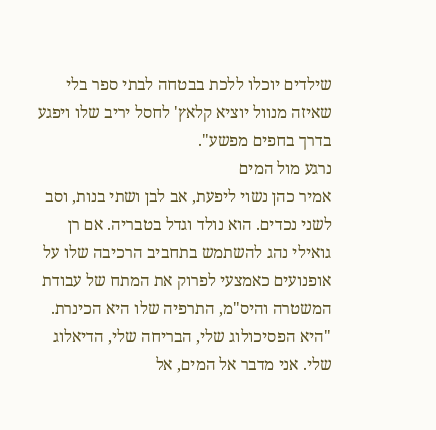שילדים יוכלו ללכת בבטחה לבתי ספר בלי שאיזה מנוול יוציא קלאץ' לחסל יריב שלו ויפגע בדרך בחפים מפשע".
נרגע מול המים
אמיר כהן נשוי ליפעת, אב לבן ושתי בנות, וסב לשני נכדים. הוא נולד וגדל בטבריה. אם רן גואילי נהג להשתמש בתחביב הרכיבה שלו על אופנועים כאמצעי לפרוק את המתח של עבודת המשטרה והיס"מ, התרפיה שלו היא הכינרת. "היא הפסיכולוג שלי, הבריחה שלי, הדיאלוג שלי. אני מדבר אל המים, אל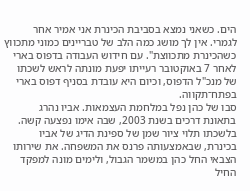הים. כשאני נמצא בסביבת הכינרת אני אמיר אחר לגמרי. אין לך מושג כמה הלב של טבריינים כמוני מתכווץ כשהכינרת מתכווצת". עם חידוש העבודה בדפוס בארי לאחר 7 באוקטובר רעייתו יפעת מונתה לראש לשכתו של מנכ"ל הדפוס, וכיום היא עובדת בסניף דפוס בארי בפתח־תקווה.
סבו של כהן נפל במלחמת העצמאות. אביו נהרג בתאונת דרכים בשנת 2003, שבה אימו נפצעה קשה. בלשכתו תלוי ציור שמן של ספינת הדיג של אביו בכינרת, שבאמצעותה פרנס את המשפחה. את שירותו הצבאי החל כהן במשמר הגבול, ולימים מונה למפקד החיל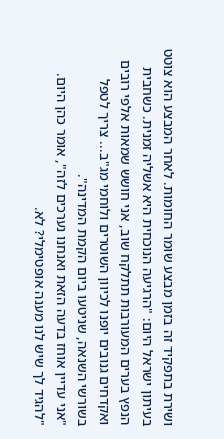ושירת בתפקיד זה בזמן מבצע שומר החומות. לאחר המבצע הוא צוטט בעיתון ישראל היום: "הרגיעה הנוכחית היא אשליה זמנית. כשחבית הנפץ בערים המעורבות תתלקח שוב, אני חושש שמאות אלפי רובים ואקדחים גנובים יופנו לכיוון השוטרים ולוחמי מג"ב... צריך לטפל בשורשי השנאה, שניטעו ביום הקמת המדינה".
"אני עדיין אוחז בדעה הזאת ואנחנו נערכים לזה", אומר כהן היום. "להגיד לך שיש לנו מענה אופטימלי? לא.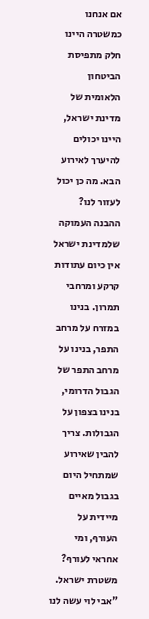אם אנחנו כמשטרה היינו חלק מתפיסת הביטחון הלאומית של מדינת ישראל, היינו יכולים להיערך לאירוע הבא. מה כן יכול לעזור לנו? ההבנה העמוקה שלמדינת ישראל אין כיום עתודות קרקע ומרחבי תמרון. בנינו במזרח על מרחב התפר, בנינו על מרחב התפר של הגבול הדרומי, בנינו בצפון על הגבולות. צריך להבין שאירוע שמתחיל היום בגבול מאיים מיידית על העורף, ומי אחראי לעורף? משטרת ישראל.
"אבי לוי עשה לנו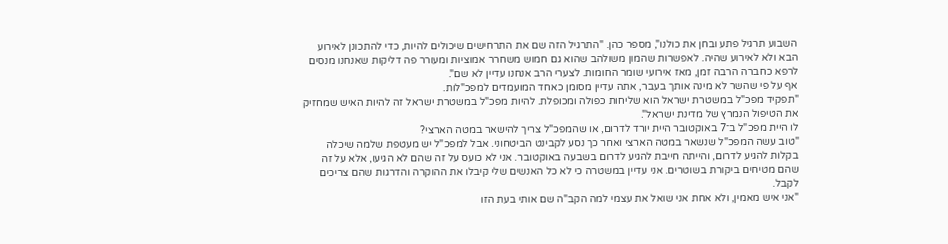השבוע תרגיל פתע ובחן את כולנו", מספר כהן. "התרגיל הזה שם את התרחישים שיכולים להיות, כדי להתכונן לאירוע הבא ולא לאירוע שהיה. לאפשרות שהמון משולהב שהוא גם חמוש משחרר אמוציות ומעורר פה דליקות שאנחנו מנסים לרפא כחברה הרבה זמן, מאז אירועי שומר החומות. לצערי הרב אנחנו עדיין לא שם".
אף על פי שהשר לא מינה אותך בעבר, אתה עדיין מסומן כאחד המועמדים למפכ"לות.
"תפקיד מפכ"ל במשטרת ישראל הוא שליחות כפולה ומכופלת. להיות מפכ"ל במשטרת ישראל זה להיות האיש שמחזיק את הטיפול הנמרץ של מדינת ישראל".
לו היית מפכ"ל ב־7 באוקטובר היית יורד לדרום, או שהמפכ"ל צריך להישאר במטה הארצי?
"טוב עשה המפכ"ל שנשאר במטה הארצי ואחר כך נסע לקבינט הביטחוני. אבל למפכ"ל יש מעטפת שלמה שיכלה בקלות להגיע לדרום, והייתה חייבת להגיע לדרום בשבעה באוקטובר. אני לא כועס על זה שהם לא הגיעו, אלא על זה שהם מטיחים ביקורת בשוטרים. אני עדיין במשטרה כי לא כל האנשים שלי קיבלו את ההוקרה והדרגות שהם צריכים לקבל.
"אני איש מאמין, ולא אחת אני שואל את עצמי למה הקב"ה שם אותי בעת הזו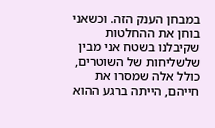במבחן הענק הזה. וכשאני בוחן את ההחלטות שקיבלנו בשטח אני מבין שלשליחות של השוטרים, כולל אלה שמסרו את חייהם, הייתה ברגע ההוא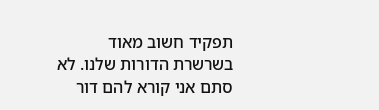תפקיד חשוב מאוד בשרשרת הדורות שלנו. לא סתם אני קורא להם דור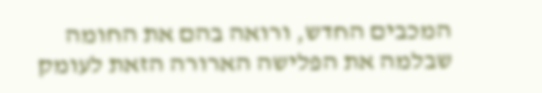המכבים החדש, ורואה בהם את החומה שבלמה את הפלישה הארורה הזאת לעומק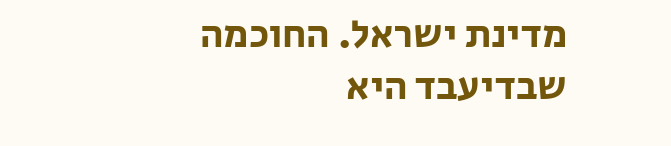מדינת ישראל. החוכמה שבדיעבד היא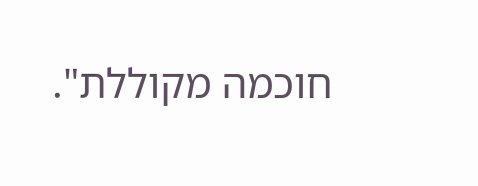חוכמה מקוללת".